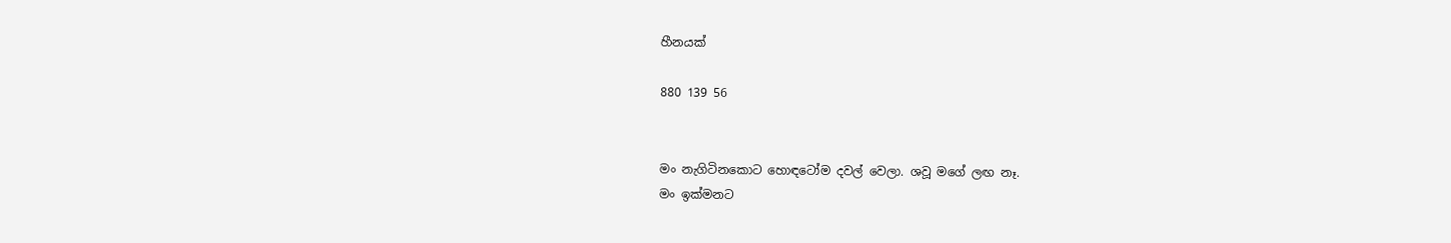හීනයක්

880 139 56


මං නැගිටිනකොට හොඳටෝම දවල් වෙලා. ශවූ මගේ ලඟ නෑ.
මං ඉක්මනට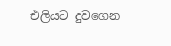එලියට දුවගෙන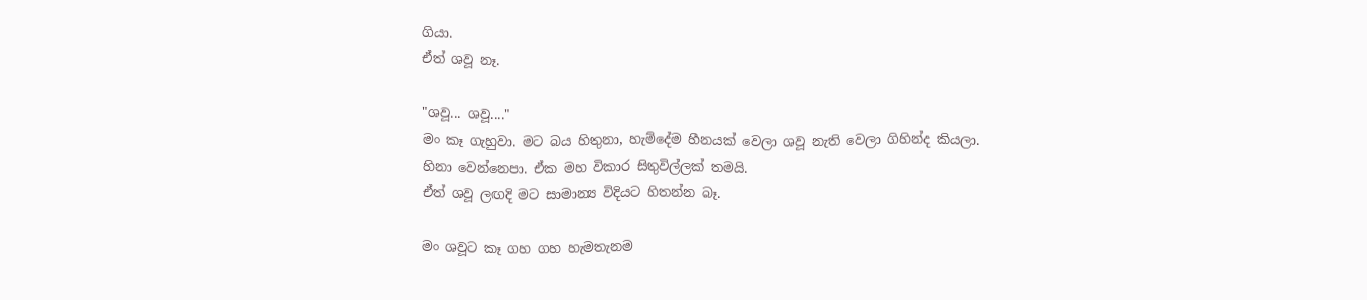ගියා.
ඒත් ශවූ නෑ.

"ශවූ... ශවූ...."
මං කෑ ගැහුවා. මට බය හිතුනා, හැම්දේම හීනයක් වෙලා ශවූ නැති වෙලා ගිහින්ද කියලා.
හිනා වෙන්නෙපා. ඒක මහ විකාර සිතුවිල්ලක් තමයි.
ඒත් ශවූ ලඟදි මට සාමාන්‍ය විදියට හිතන්න බෑ.

මං ශවූට කෑ ගහ ගහ හැමතැනම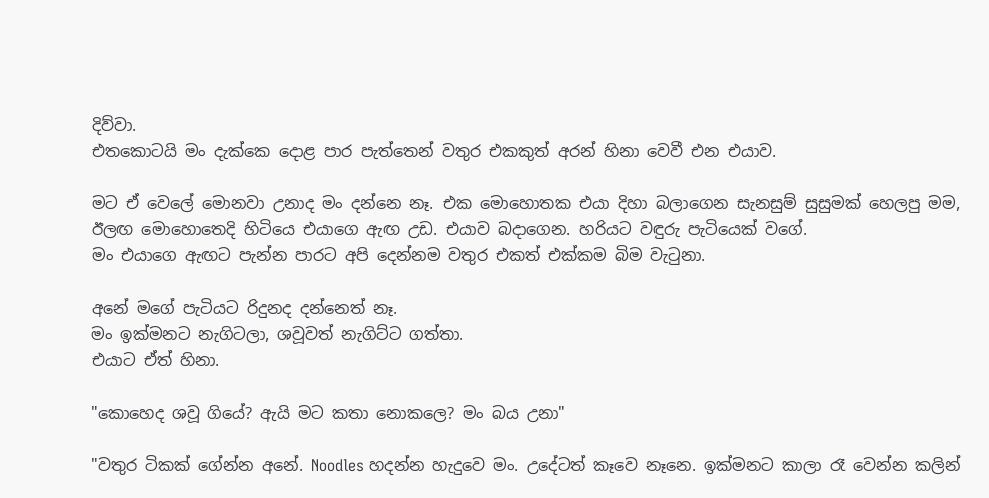දිව්වා.
එතකොටයි මං දැක්කෙ දොළ පාර පැත්තෙන් වතුර එකකුත් අරන් හිනා වෙවී එන එයාව.

මට ඒ වෙලේ මොනවා උනාද මං දන්නෙ නෑ. එක මොහොතක එයා දිහා බලාගෙන සැනසුම් සුසුමක් හෙලපු මම, ඊලඟ මොහොතෙදි හිටියෙ එයාගෙ ඇඟ උඩ. එයාව බදාගෙන. හරියට වඳුරු පැටියෙක් වගේ.
මං එයාගෙ ඇඟට පැන්න පාරට අපි දෙන්නම වතුර එකත් එක්කම බිම වැටුනා.

අනේ මගේ පැටියට රිදුනද දන්නෙත් නෑ.
මං ඉක්මනට නැගිටලා, ශවූවත් නැගිට්ට ගත්තා.
එයාට ඒත් හිනා.

"කොහෙද ශවූ ගියේ? ඇයි මට කතා නොකලෙ? මං බය උනා"

"වතුර ටිකක් ගේන්න අනේ. Noodles හදන්න හැදුවෙ මං. උදේටත් කෑවෙ නෑනෙ. ඉක්මනට කාලා රෑ වෙන්න කලින්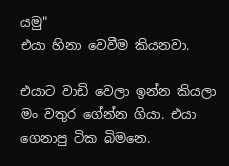යමු"
එයා හිනා වෙවීම කියනවා.

එයාට වාඩි වෙලා ඉන්න කියලා මං වතුර ගේන්න ගියා. එයා ගෙනාපු ටික බිමනෙ.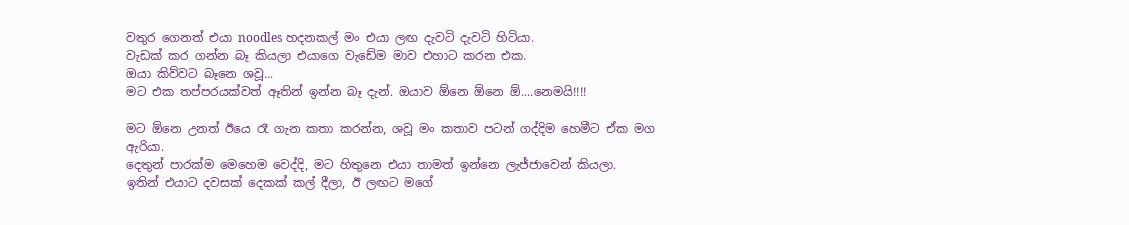වතුර ගෙනත් එයා noodles හදනකල් මං එයා ලඟ දැවටි දැවටි හිටියා.
වැඩක් කර ගන්න බෑ කියලා එයාගෙ වැඩේම මාව එහාට කරන එක.
ඔයා කිව්වට බෑනෙ ශවූ...
මට එක තප්පරයක්වත් ඈතින් ඉන්න බෑ දැන්. ඔයාව ඕනෙ ඕනෙ ඕ....නෙමයි!!!!

මට ඕනෙ උනත් ඊයෙ රෑ ගැන කතා කරන්න, ශවූ මං කතාව පටන් ගද්දිම හෙමීට ඒක මග ඇරියා.
දෙතුන් පාරක්ම මෙහෙම වෙද්දි, මට හිතුනෙ එයා තාමත් ඉන්නෙ ලැජ්ජාවෙන් කියලා.
ඉතින් එයාට දවසක් දෙකක් කල් දීලා, ඊ ලඟට මගේ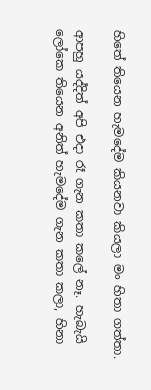හිතේ තියෙන හැමදේම කියනවා කියලා මං හිතා ගත්තා.

ආපහු යද්දිත් අපි එදා රෑ ගැන කතා කලේ නෑ. හැබැයි ලෝකෙ තියෙන අනිත් හැමදේම ගැන කතා කලා, හිනා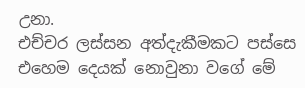උනා.
එච්චර ලස්සන අත්දැකීමකට පස්සෙ එහෙම දෙයක් නොවුනා වගේ මේ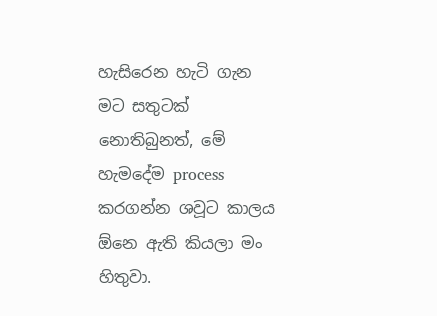හැසිරෙන හැටි ගැන මට සතුටක් නොතිබුනත්, මේ හැමදේම process කරගන්න ශවූට කාලය ඕනෙ ඇති කියලා මං හිතුවා.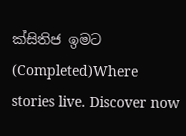ක්සිතිජ ඉමට (Completed)Where stories live. Discover now